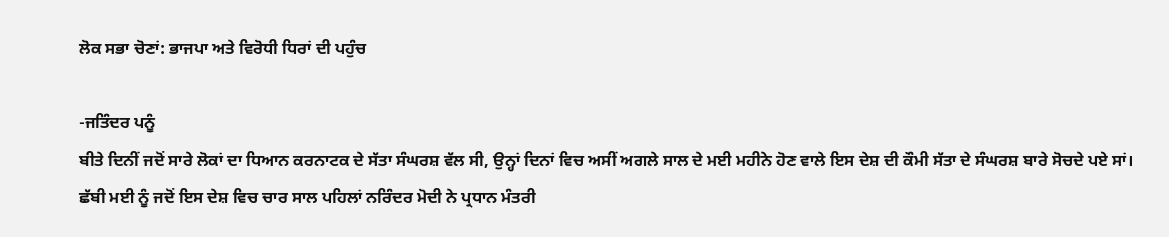ਲੋਕ ਸਭਾ ਚੋਣਾਂ: ਭਾਜਪਾ ਅਤੇ ਵਿਰੋਧੀ ਧਿਰਾਂ ਦੀ ਪਹੁੰਚ

-ਜਤਿੰਦਰ ਪਨੂੰ
ਬੀਤੇ ਦਿਨੀਂ ਜਦੋਂ ਸਾਰੇ ਲੋਕਾਂ ਦਾ ਧਿਆਨ ਕਰਨਾਟਕ ਦੇ ਸੱਤਾ ਸੰਘਰਸ਼ ਵੱਲ ਸੀ, ਉਨ੍ਹਾਂ ਦਿਨਾਂ ਵਿਚ ਅਸੀਂ ਅਗਲੇ ਸਾਲ ਦੇ ਮਈ ਮਹੀਨੇ ਹੋਣ ਵਾਲੇ ਇਸ ਦੇਸ਼ ਦੀ ਕੌਮੀ ਸੱਤਾ ਦੇ ਸੰਘਰਸ਼ ਬਾਰੇ ਸੋਚਦੇ ਪਏ ਸਾਂ। ਛੱਬੀ ਮਈ ਨੂੰ ਜਦੋਂ ਇਸ ਦੇਸ਼ ਵਿਚ ਚਾਰ ਸਾਲ ਪਹਿਲਾਂ ਨਰਿੰਦਰ ਮੋਦੀ ਨੇ ਪ੍ਰਧਾਨ ਮੰਤਰੀ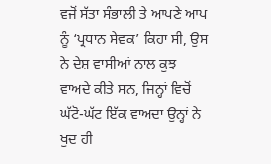ਵਜੋਂ ਸੱਤਾ ਸੰਭਾਲੀ ਤੇ ਆਪਣੇ ਆਪ ਨੂੰ ‘ਪ੍ਰਧਾਨ ਸੇਵਕ’ ਕਿਹਾ ਸੀ, ਉਸ ਨੇ ਦੇਸ਼ ਵਾਸੀਆਂ ਨਾਲ ਕੁਝ ਵਾਅਦੇ ਕੀਤੇ ਸਨ, ਜਿਨ੍ਹਾਂ ਵਿਚੋਂ ਘੱਟੋ-ਘੱਟ ਇੱਕ ਵਾਅਦਾ ਉਨ੍ਹਾਂ ਨੇ ਖੁਦ ਹੀ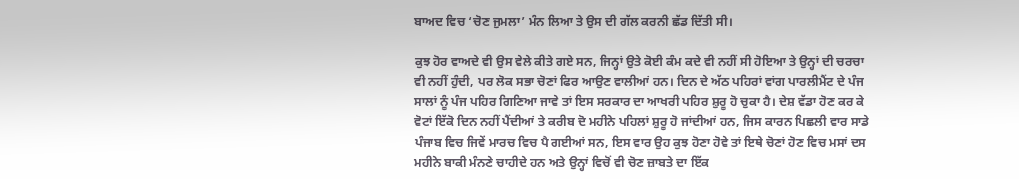ਬਾਅਦ ਵਿਚ ‘ਚੋਣ ਜੁਮਲਾ’ ਮੰਨ ਲਿਆ ਤੇ ਉਸ ਦੀ ਗੱਲ ਕਰਨੀ ਛੱਡ ਦਿੱਤੀ ਸੀ।

ਕੁਝ ਹੋਰ ਵਾਅਦੇ ਵੀ ਉਸ ਵੇਲੇ ਕੀਤੇ ਗਏ ਸਨ, ਜਿਨ੍ਹਾਂ ਉਤੇ ਕੋਈ ਕੰਮ ਕਦੇ ਵੀ ਨਹੀਂ ਸੀ ਹੋਇਆ ਤੇ ਉਨ੍ਹਾਂ ਦੀ ਚਰਚਾ ਵੀ ਨਹੀਂ ਹੁੰਦੀ, ਪਰ ਲੋਕ ਸਭਾ ਚੋਣਾਂ ਫਿਰ ਆਉਣ ਵਾਲੀਆਂ ਹਨ। ਦਿਨ ਦੇ ਅੱਠ ਪਹਿਰਾਂ ਵਾਂਗ ਪਾਰਲੀਮੈਂਟ ਦੇ ਪੰਜ ਸਾਲਾਂ ਨੂੰ ਪੰਜ ਪਹਿਰ ਗਿਣਿਆ ਜਾਵੇ ਤਾਂ ਇਸ ਸਰਕਾਰ ਦਾ ਆਖਰੀ ਪਹਿਰ ਸ਼ੁਰੂ ਹੋ ਚੁਕਾ ਹੈ। ਦੇਸ਼ ਵੱਡਾ ਹੋਣ ਕਰ ਕੇ ਵੋਟਾਂ ਇੱਕੋ ਦਿਨ ਨਹੀਂ ਪੈਂਦੀਆਂ ਤੇ ਕਰੀਬ ਦੋ ਮਹੀਨੇ ਪਹਿਲਾਂ ਸ਼ੁਰੂ ਹੋ ਜਾਂਦੀਆਂ ਹਨ, ਜਿਸ ਕਾਰਨ ਪਿਛਲੀ ਵਾਰ ਸਾਡੇ ਪੰਜਾਬ ਵਿਚ ਜਿਵੇਂ ਮਾਰਚ ਵਿਚ ਪੈ ਗਈਆਂ ਸਨ, ਇਸ ਵਾਰ ਉਹ ਕੁਝ ਹੋਣਾ ਹੋਵੇ ਤਾਂ ਇਥੇ ਚੋਣਾਂ ਹੋਣ ਵਿਚ ਮਸਾਂ ਦਸ ਮਹੀਨੇ ਬਾਕੀ ਮੰਨਣੇ ਚਾਹੀਦੇ ਹਨ ਅਤੇ ਉਨ੍ਹਾਂ ਵਿਚੋਂ ਵੀ ਚੋਣ ਜ਼ਾਬਤੇ ਦਾ ਇੱਕ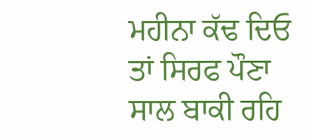ਮਹੀਨਾ ਕੱਢ ਦਿਓ ਤਾਂ ਸਿਰਫ ਪੌਣਾ ਸਾਲ ਬਾਕੀ ਰਹਿ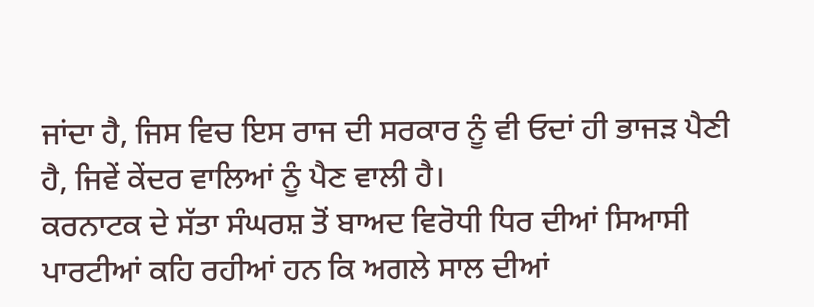ਜਾਂਦਾ ਹੈ, ਜਿਸ ਵਿਚ ਇਸ ਰਾਜ ਦੀ ਸਰਕਾਰ ਨੂੰ ਵੀ ਓਦਾਂ ਹੀ ਭਾਜੜ ਪੈਣੀ ਹੈ, ਜਿਵੇਂ ਕੇਂਦਰ ਵਾਲਿਆਂ ਨੂੰ ਪੈਣ ਵਾਲੀ ਹੈ।
ਕਰਨਾਟਕ ਦੇ ਸੱਤਾ ਸੰਘਰਸ਼ ਤੋਂ ਬਾਅਦ ਵਿਰੋਧੀ ਧਿਰ ਦੀਆਂ ਸਿਆਸੀ ਪਾਰਟੀਆਂ ਕਹਿ ਰਹੀਆਂ ਹਨ ਕਿ ਅਗਲੇ ਸਾਲ ਦੀਆਂ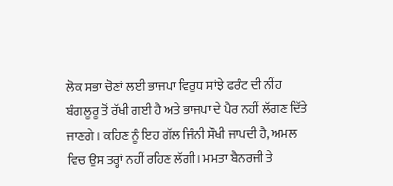ਲੋਕ ਸਭਾ ਚੋਣਾਂ ਲਈ ਭਾਜਪਾ ਵਿਰੁਧ ਸਾਂਝੇ ਫਰੰਟ ਦੀ ਨੀਂਹ ਬੰਗਲੂਰੂ ਤੋਂ ਰੱਖੀ ਗਈ ਹੈ ਅਤੇ ਭਾਜਪਾ ਦੇ ਪੈਰ ਨਹੀਂ ਲੱਗਣ ਦਿੱਤੇ ਜਾਣਗੇ। ਕਹਿਣ ਨੂੰ ਇਹ ਗੱਲ ਜਿੰਨੀ ਸੌਖੀ ਜਾਪਦੀ ਹੈ, ਅਮਲ ਵਿਚ ਉਸ ਤਰ੍ਹਾਂ ਨਹੀਂ ਰਹਿਣ ਲੱਗੀ। ਮਮਤਾ ਬੈਨਰਜੀ ਤੇ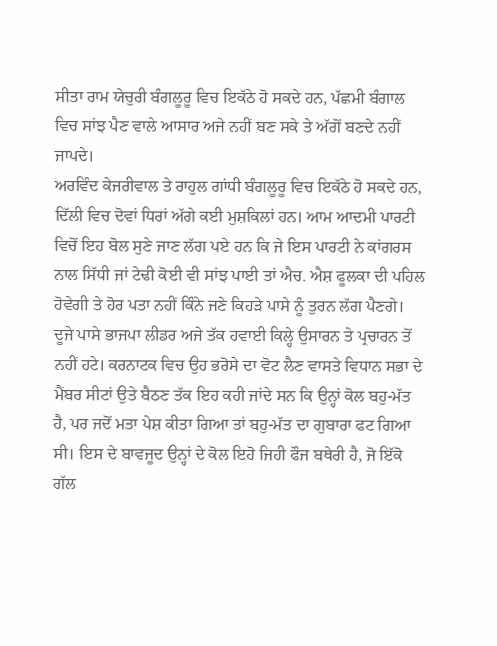ਸੀਤਾ ਰਾਮ ਯੇਚੁਰੀ ਬੰਗਲੂਰੂ ਵਿਚ ਇਕੱਠੇ ਹੋ ਸਕਦੇ ਹਨ, ਪੱਛਮੀ ਬੰਗਾਲ ਵਿਚ ਸਾਂਝ ਪੈਣ ਵਾਲੇ ਆਸਾਰ ਅਜੇ ਨਹੀਂ ਬਣ ਸਕੇ ਤੇ ਅੱਗੋਂ ਬਣਦੇ ਨਹੀਂ ਜਾਪਦੇ।
ਅਰਵਿੰਦ ਕੇਜਰੀਵਾਲ ਤੇ ਰਾਹੁਲ ਗਾਂਧੀ ਬੰਗਲੂਰੂ ਵਿਚ ਇਕੱਠੇ ਹੋ ਸਕਦੇ ਹਨ, ਦਿੱਲੀ ਵਿਚ ਦੋਵਾਂ ਧਿਰਾਂ ਅੱਗੇ ਕਈ ਮੁਸ਼ਕਿਲਾਂ ਹਨ। ਆਮ ਆਦਮੀ ਪਾਰਟੀ ਵਿਚੋਂ ਇਹ ਬੋਲ ਸੁਣੇ ਜਾਣ ਲੱਗ ਪਏ ਹਨ ਕਿ ਜੇ ਇਸ ਪਾਰਟੀ ਨੇ ਕਾਂਗਰਸ ਨਾਲ ਸਿੱਧੀ ਜਾਂ ਟੇਢੀ ਕੋਈ ਵੀ ਸਾਂਝ ਪਾਈ ਤਾਂ ਐਚ. ਐਸ਼ ਫੂਲਕਾ ਦੀ ਪਹਿਲ ਹੋਵੇਗੀ ਤੇ ਹੋਰ ਪਤਾ ਨਹੀਂ ਕਿੰਨੇ ਜਣੇ ਕਿਹੜੇ ਪਾਸੇ ਨੂੰ ਤੁਰਨ ਲੱਗ ਪੈਣਗੇ।
ਦੂਜੇ ਪਾਸੇ ਭਾਜਪਾ ਲੀਡਰ ਅਜੇ ਤੱਕ ਹਵਾਈ ਕਿਲ੍ਹੇ ਉਸਾਰਨ ਤੇ ਪ੍ਰਚਾਰਨ ਤੋਂ ਨਹੀਂ ਹਟੇ। ਕਰਨਾਟਕ ਵਿਚ ਉਹ ਭਰੋਸੇ ਦਾ ਵੋਟ ਲੈਣ ਵਾਸਤੇ ਵਿਧਾਨ ਸਭਾ ਦੇ ਮੈਂਬਰ ਸੀਟਾਂ ਉਤੇ ਬੈਠਣ ਤੱਕ ਇਹ ਕਹੀ ਜਾਂਦੇ ਸਨ ਕਿ ਉਨ੍ਹਾਂ ਕੋਲ ਬਹੁ-ਮੱਤ ਹੈ, ਪਰ ਜਦੋਂ ਮਤਾ ਪੇਸ਼ ਕੀਤਾ ਗਿਆ ਤਾਂ ਬਹੁ-ਮੱਤ ਦਾ ਗੁਬਾਰਾ ਫਟ ਗਿਆ ਸੀ। ਇਸ ਦੇ ਬਾਵਜੂਦ ਉਨ੍ਹਾਂ ਦੇ ਕੋਲ ਇਹੋ ਜਿਹੀ ਫੌਜ ਬਥੇਰੀ ਹੈ, ਜੋ ਇੱਕੋ ਗੱਲ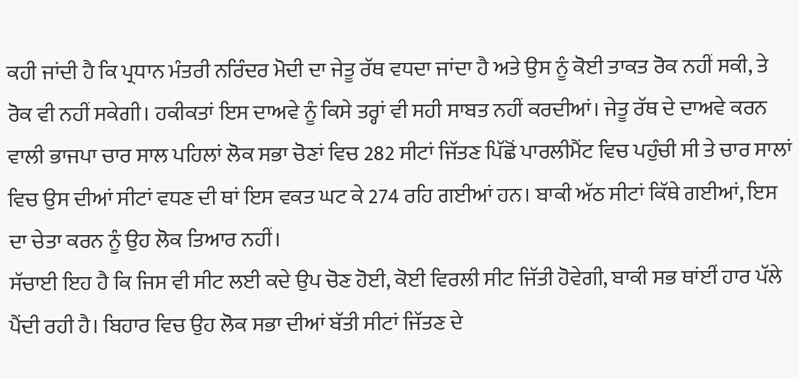ਕਹੀ ਜਾਂਦੀ ਹੈ ਕਿ ਪ੍ਰਧਾਨ ਮੰਤਰੀ ਨਰਿੰਦਰ ਮੋਦੀ ਦਾ ਜੇਤੂ ਰੱਥ ਵਧਦਾ ਜਾਂਦਾ ਹੈ ਅਤੇ ਉਸ ਨੂੰ ਕੋਈ ਤਾਕਤ ਰੋਕ ਨਹੀਂ ਸਕੀ, ਤੇ ਰੋਕ ਵੀ ਨਹੀਂ ਸਕੇਗੀ। ਹਕੀਕਤਾਂ ਇਸ ਦਾਅਵੇ ਨੂੰ ਕਿਸੇ ਤਰ੍ਹਾਂ ਵੀ ਸਹੀ ਸਾਬਤ ਨਹੀਂ ਕਰਦੀਆਂ। ਜੇਤੂ ਰੱਥ ਦੇ ਦਾਅਵੇ ਕਰਨ ਵਾਲੀ ਭਾਜਪਾ ਚਾਰ ਸਾਲ ਪਹਿਲਾਂ ਲੋਕ ਸਭਾ ਚੋਣਾਂ ਵਿਚ 282 ਸੀਟਾਂ ਜਿੱਤਣ ਪਿੱਛੋਂ ਪਾਰਲੀਮੈਂਟ ਵਿਚ ਪਹੁੰਚੀ ਸੀ ਤੇ ਚਾਰ ਸਾਲਾਂ ਵਿਚ ਉਸ ਦੀਆਂ ਸੀਟਾਂ ਵਧਣ ਦੀ ਥਾਂ ਇਸ ਵਕਤ ਘਟ ਕੇ 274 ਰਹਿ ਗਈਆਂ ਹਨ। ਬਾਕੀ ਅੱਠ ਸੀਟਾਂ ਕਿੱਥੇ ਗਈਆਂ, ਇਸ ਦਾ ਚੇਤਾ ਕਰਨ ਨੂੰ ਉਹ ਲੋਕ ਤਿਆਰ ਨਹੀਂ।
ਸੱਚਾਈ ਇਹ ਹੈ ਕਿ ਜਿਸ ਵੀ ਸੀਟ ਲਈ ਕਦੇ ਉਪ ਚੋਣ ਹੋਈ, ਕੋਈ ਵਿਰਲੀ ਸੀਟ ਜਿੱਤੀ ਹੋਵੇਗੀ, ਬਾਕੀ ਸਭ ਥਾਂਈਂ ਹਾਰ ਪੱਲੇ ਪੈਂਦੀ ਰਹੀ ਹੈ। ਬਿਹਾਰ ਵਿਚ ਉਹ ਲੋਕ ਸਭਾ ਦੀਆਂ ਬੱਤੀ ਸੀਟਾਂ ਜਿੱਤਣ ਦੇ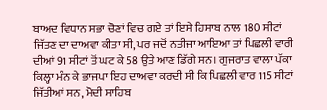ਬਾਅਦ ਵਿਧਾਨ ਸਭਾ ਚੋਣਾਂ ਵਿਚ ਗਏ ਤਾਂ ਇਸੇ ਹਿਸਾਬ ਨਾਲ 180 ਸੀਟਾਂ ਜਿੱਤਣ ਦਾ ਦਾਅਵਾ ਕੀਤਾ ਸੀ, ਪਰ ਜਦੋਂ ਨਤੀਜਾ ਆਇਆ ਤਾਂ ਪਿਛਲੀ ਵਾਰੀ ਦੀਆਂ 91 ਸੀਟਾਂ ਤੋਂ ਘਟ ਕੇ 58 ਉਤੇ ਆਣ ਡਿੱਗੇ ਸਨ। ਗੁਜਰਾਤ ਵਾਲਾ ਪੱਕਾ ਕਿਲ੍ਹਾ ਮੰਨ ਕੇ ਭਾਜਪਾ ਇਹ ਦਾਅਵਾ ਕਰਦੀ ਸੀ ਕਿ ਪਿਛਲੀ ਵਾਰ 115 ਸੀਟਾਂ ਜਿੱਤੀਆਂ ਸਨ, ਮੋਦੀ ਸਾਹਿਬ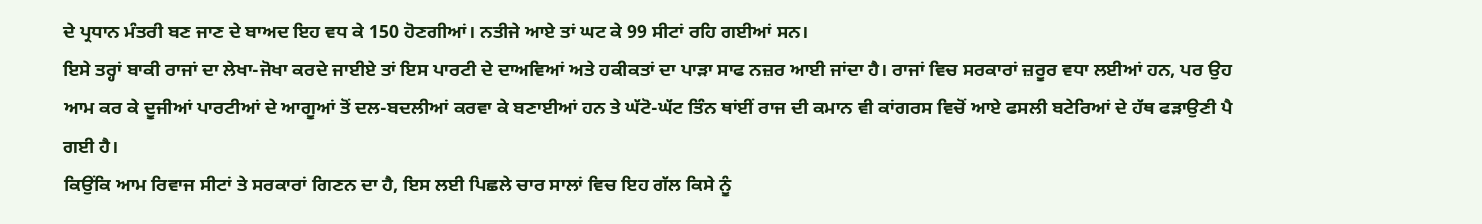ਦੇ ਪ੍ਰਧਾਨ ਮੰਤਰੀ ਬਣ ਜਾਣ ਦੇ ਬਾਅਦ ਇਹ ਵਧ ਕੇ 150 ਹੋਣਗੀਆਂ। ਨਤੀਜੇ ਆਏ ਤਾਂ ਘਟ ਕੇ 99 ਸੀਟਾਂ ਰਹਿ ਗਈਆਂ ਸਨ।
ਇਸੇ ਤਰ੍ਹਾਂ ਬਾਕੀ ਰਾਜਾਂ ਦਾ ਲੇਖਾ-ਜੋਖਾ ਕਰਦੇ ਜਾਈਏ ਤਾਂ ਇਸ ਪਾਰਟੀ ਦੇ ਦਾਅਵਿਆਂ ਅਤੇ ਹਕੀਕਤਾਂ ਦਾ ਪਾੜਾ ਸਾਫ ਨਜ਼ਰ ਆਈ ਜਾਂਦਾ ਹੈ। ਰਾਜਾਂ ਵਿਚ ਸਰਕਾਰਾਂ ਜ਼ਰੂਰ ਵਧਾ ਲਈਆਂ ਹਨ, ਪਰ ਉਹ ਆਮ ਕਰ ਕੇ ਦੂਜੀਆਂ ਪਾਰਟੀਆਂ ਦੇ ਆਗੂਆਂ ਤੋਂ ਦਲ-ਬਦਲੀਆਂ ਕਰਵਾ ਕੇ ਬਣਾਈਆਂ ਹਨ ਤੇ ਘੱਟੋ-ਘੱਟ ਤਿੰਨ ਥਾਂਈਂ ਰਾਜ ਦੀ ਕਮਾਨ ਵੀ ਕਾਂਗਰਸ ਵਿਚੋਂ ਆਏ ਫਸਲੀ ਬਟੇਰਿਆਂ ਦੇ ਹੱਥ ਫੜਾਉਣੀ ਪੈ ਗਈ ਹੈ।
ਕਿਉਂਕਿ ਆਮ ਰਿਵਾਜ ਸੀਟਾਂ ਤੇ ਸਰਕਾਰਾਂ ਗਿਣਨ ਦਾ ਹੈ, ਇਸ ਲਈ ਪਿਛਲੇ ਚਾਰ ਸਾਲਾਂ ਵਿਚ ਇਹ ਗੱਲ ਕਿਸੇ ਨੂੰ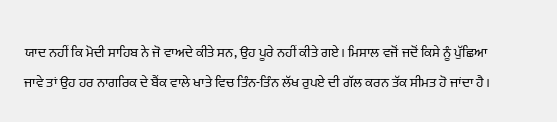ਯਾਦ ਨਹੀਂ ਕਿ ਮੋਦੀ ਸਾਹਿਬ ਨੇ ਜੋ ਵਾਅਦੇ ਕੀਤੇ ਸਨ, ਉਹ ਪੂਰੇ ਨਹੀਂ ਕੀਤੇ ਗਏ। ਮਿਸਾਲ ਵਜੋਂ ਜਦੋਂ ਕਿਸੇ ਨੂੰ ਪੁੱਛਿਆ ਜਾਵੇ ਤਾਂ ਉਹ ਹਰ ਨਾਗਰਿਕ ਦੇ ਬੈਂਕ ਵਾਲੇ ਖਾਤੇ ਵਿਚ ਤਿੰਨ-ਤਿੰਨ ਲੱਖ ਰੁਪਏ ਦੀ ਗੱਲ ਕਰਨ ਤੱਕ ਸੀਮਤ ਹੋ ਜਾਂਦਾ ਹੈ।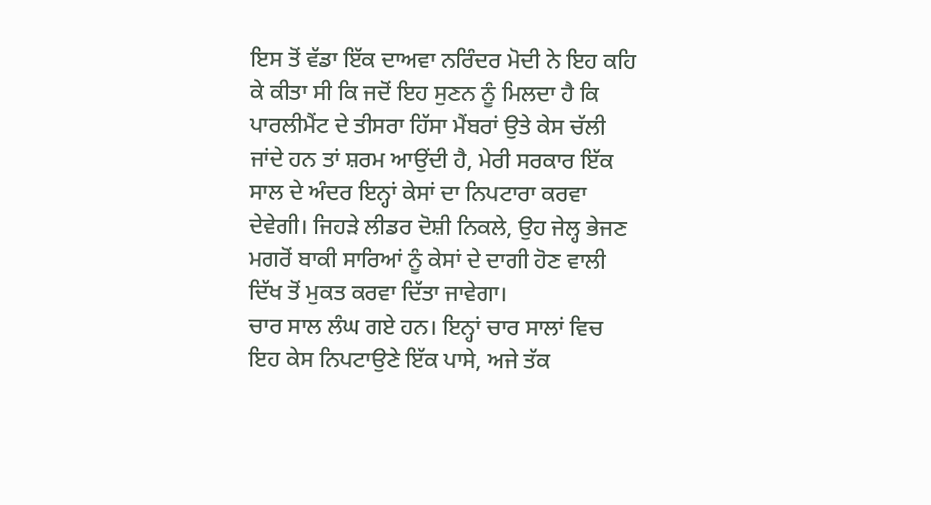ਇਸ ਤੋਂ ਵੱਡਾ ਇੱਕ ਦਾਅਵਾ ਨਰਿੰਦਰ ਮੋਦੀ ਨੇ ਇਹ ਕਹਿ ਕੇ ਕੀਤਾ ਸੀ ਕਿ ਜਦੋਂ ਇਹ ਸੁਣਨ ਨੂੰ ਮਿਲਦਾ ਹੈ ਕਿ ਪਾਰਲੀਮੈਂਟ ਦੇ ਤੀਸਰਾ ਹਿੱਸਾ ਮੈਂਬਰਾਂ ਉਤੇ ਕੇਸ ਚੱਲੀ ਜਾਂਦੇ ਹਨ ਤਾਂ ਸ਼ਰਮ ਆਉਂਦੀ ਹੈ, ਮੇਰੀ ਸਰਕਾਰ ਇੱਕ ਸਾਲ ਦੇ ਅੰਦਰ ਇਨ੍ਹਾਂ ਕੇਸਾਂ ਦਾ ਨਿਪਟਾਰਾ ਕਰਵਾ ਦੇਵੇਗੀ। ਜਿਹੜੇ ਲੀਡਰ ਦੋਸ਼ੀ ਨਿਕਲੇ, ਉਹ ਜੇਲ੍ਹ ਭੇਜਣ ਮਗਰੋਂ ਬਾਕੀ ਸਾਰਿਆਂ ਨੂੰ ਕੇਸਾਂ ਦੇ ਦਾਗੀ ਹੋਣ ਵਾਲੀ ਦਿੱਖ ਤੋਂ ਮੁਕਤ ਕਰਵਾ ਦਿੱਤਾ ਜਾਵੇਗਾ।
ਚਾਰ ਸਾਲ ਲੰਘ ਗਏ ਹਨ। ਇਨ੍ਹਾਂ ਚਾਰ ਸਾਲਾਂ ਵਿਚ ਇਹ ਕੇਸ ਨਿਪਟਾਉਣੇ ਇੱਕ ਪਾਸੇ, ਅਜੇ ਤੱਕ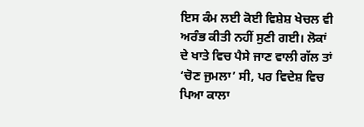ਇਸ ਕੰਮ ਲਈ ਕੋਈ ਵਿਸ਼ੇਸ਼ ਖੇਚਲ ਵੀ ਅਰੰਭ ਕੀਤੀ ਨਹੀਂ ਸੁਣੀ ਗਈ। ਲੋਕਾਂ ਦੇ ਖਾਤੇ ਵਿਚ ਪੈਸੇ ਜਾਣ ਵਾਲੀ ਗੱਲ ਤਾਂ ‘ਚੋਣ ਜੁਮਲਾ’ ਸੀ, ਪਰ ਵਿਦੇਸ਼ ਵਿਚ ਪਿਆ ਕਾਲਾ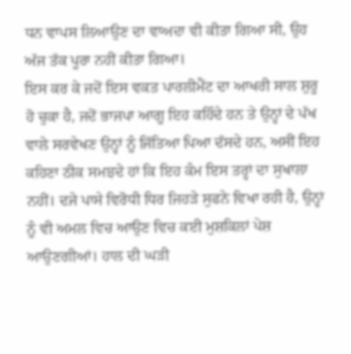ਧਨ ਵਾਪਸ ਲਿਆਉਣ ਦਾ ਵਾਅਦਾ ਵੀ ਕੀਤਾ ਗਿਆ ਸੀ, ਉਹ ਅੱਜ ਤੱਕ ਪੂਰਾ ਨਹੀਂ ਕੀਤਾ ਗਿਆ।
ਇਸ ਕਰ ਕੇ ਜਦੋਂ ਇਸ ਵਕਤ ਪਾਰਲੀਮੈਂਟ ਦਾ ਆਖਰੀ ਸਾਲ ਸ਼ੁਰੂ ਹੋ ਚੁਕਾ ਹੈ, ਜਦੋਂ ਭਾਜਪਾ ਆਗੂ ਇਹ ਕਹਿੰਦੇ ਹਨ ਤੇ ਉਨ੍ਹਾਂ ਦੇ ਪੱਖ ਵਾਲੇ ਸਰਵੇਖਣ ਉਨ੍ਹਾਂ ਨੂੰ ਜਿੱਤਿਆ ਪਿਆ ਦੱਸਦੇ ਹਨ, ਅਸੀਂ ਇਹ ਕਹਿਣਾ ਠੀਕ ਸਮਝਦੇ ਹਾਂ ਕਿ ਇਹ ਕੰਮ ਇਸ ਤਰ੍ਹਾਂ ਦਾ ਸੁਖਾਲਾ ਨਹੀਂ। ਦਜੇ ਪਾਸੇ ਵਿਰੋਧੀ ਧਿਰ ਜਿਹੜੇ ਸੁਫਨੇ ਵਿਖਾ ਰਹੀ ਹੈ, ਉਨ੍ਹਾਂ ਨੂੰ ਵੀ ਅਮਲ ਵਿਚ ਆਉਣ ਵਿਚ ਕਈ ਮੁਸ਼ਕਿਲਾਂ ਪੇਸ਼ ਆਉਣਗੀਆਂ। ਹਾਲ ਦੀ ਘੜੀ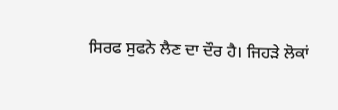ਸਿਰਫ ਸੁਫਨੇ ਲੈਣ ਦਾ ਦੌਰ ਹੈ। ਜਿਹੜੇ ਲੋਕਾਂ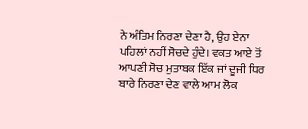ਨੇ ਅੰਤਿਮ ਨਿਰਣਾ ਦੇਣਾ ਹੈ, ਉਹ ਏਨਾ ਪਹਿਲਾਂ ਨਹੀਂ ਸੋਚਦੇ ਹੁੰਦੇ। ਵਕਤ ਆਏ ਤੋਂ ਆਪਣੀ ਸੋਚ ਮੁਤਾਬਕ ਇੱਕ ਜਾਂ ਦੂਜੀ ਧਿਰ ਬਾਰੇ ਨਿਰਣਾ ਦੇਣ ਵਾਲੇ ਆਮ ਲੋਕ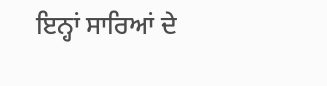ਇਨ੍ਹਾਂ ਸਾਰਿਆਂ ਦੇ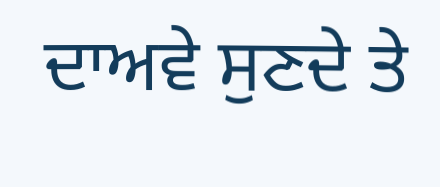ਦਾਅਵੇ ਸੁਣਦੇ ਤੇ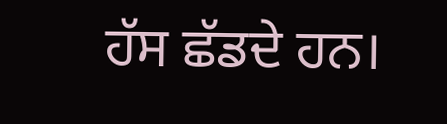ਹੱਸ ਛੱਡਦੇ ਹਨ।